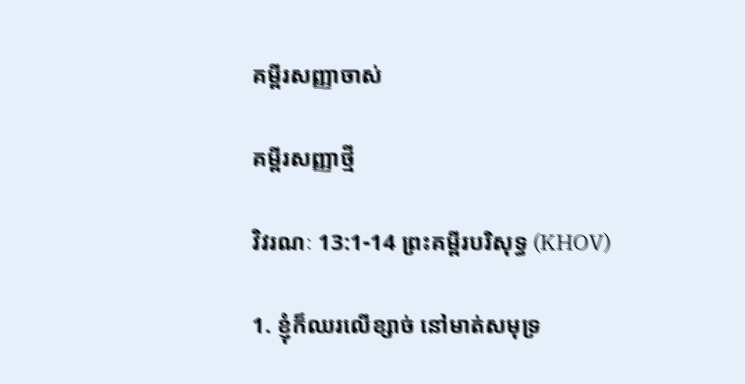គម្ពីរសញ្ញាចាស់

គម្ពីរសញ្ញាថ្មី

វិវរណៈ 13:1-14 ព្រះគម្ពីរបរិសុទ្ធ (KHOV)

1. ខ្ញុំក៏ឈរលើខ្សាច់ នៅមាត់សមុទ្រ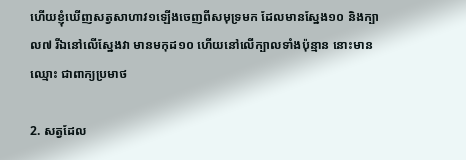ហើយខ្ញុំឃើញសត្វសាហាវ១ឡើងចេញពីសមុទ្រមក ដែលមានស្នែង១០ និងក្បាល៧ រីឯនៅលើស្នែងវា មានមកុដ១០ ហើយនៅលើក្បាលទាំងប៉ុន្មាន នោះមានឈ្មោះ ជាពាក្យប្រមាថ

2. សត្វដែល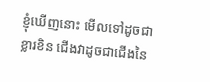ខ្ញុំឃើញនោះ មើលទៅដូចជាខ្លារខិន ជើងវាដូចជាជើងនៃ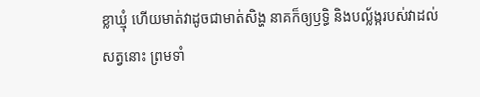ខ្លា‌ឃ្មុំ ហើយមាត់វាដូចជាមាត់សិង្ហ នាគក៏ឲ្យឫទ្ធិ និងបល្ល័ង្ករបស់វាដល់សត្វនោះ ព្រមទាំ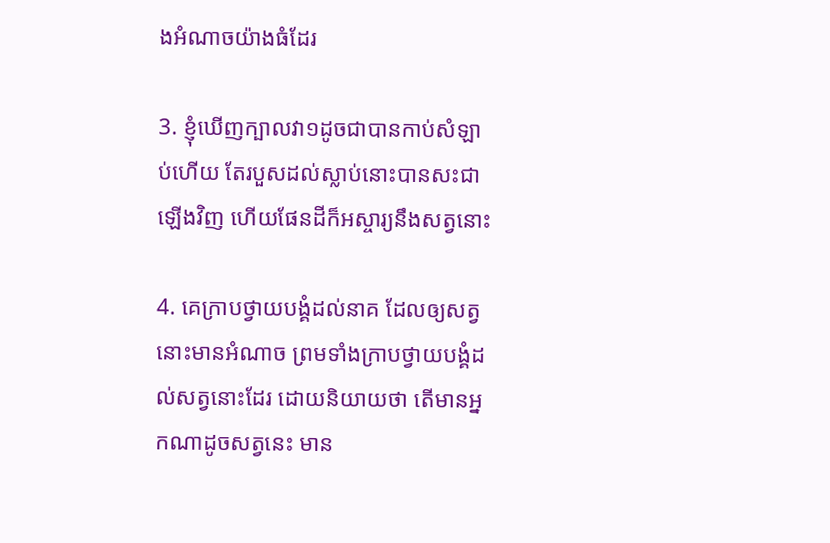ងអំណាចយ៉ាងធំដែរ

3. ខ្ញុំឃើញក្បាលវា១ដូចជាបានកាប់សំឡាប់ហើយ តែរបួសដល់ស្លាប់នោះបានសះជាឡើងវិញ ហើយផែនដីក៏អស្ចារ្យនឹងសត្វនោះ

4. គេក្រាបថ្វាយ‌បង្គំដល់នាគ ដែលឲ្យសត្វនោះមានអំណាច ព្រមទាំងក្រាបថ្វាយ‌បង្គំដល់សត្វនោះដែរ ដោយនិយាយថា តើមានអ្នកណាដូចសត្វនេះ មាន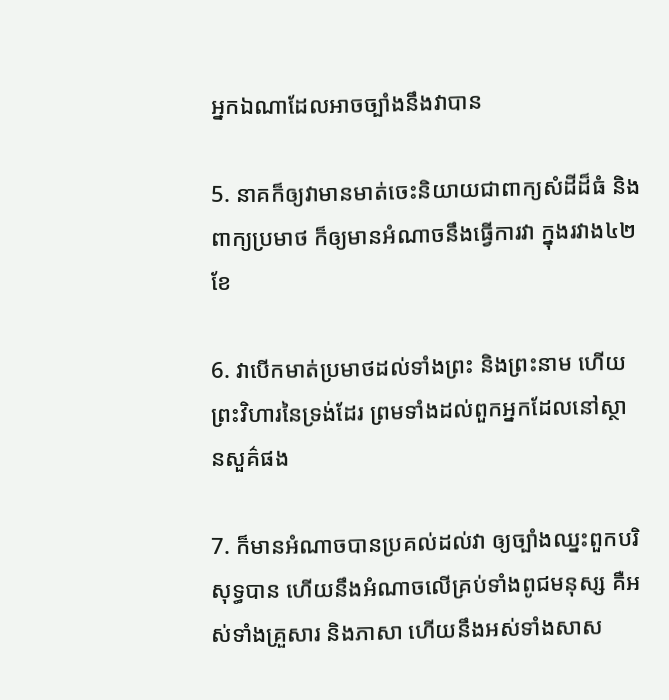អ្នកឯណាដែលអាចច្បាំងនឹងវាបាន

5. នាគក៏ឲ្យវាមានមាត់ចេះនិយាយជាពាក្យសំដីដ៏ធំ និងពាក្យប្រមាថ ក៏ឲ្យមានអំណាចនឹងធ្វើការវា ក្នុងរវាង៤២ខែ

6. វាបើកមាត់ប្រមាថដល់ទាំងព្រះ និងព្រះ‌នាម ហើយព្រះ‌វិហារនៃទ្រង់ដែរ ព្រមទាំងដល់ពួកអ្នកដែលនៅស្ថាន‌សួគ៌ផង

7. ក៏មានអំណាចបានប្រគល់ដល់វា ឲ្យច្បាំងឈ្នះពួកបរិសុទ្ធបាន ហើយនឹងអំណាចលើគ្រប់ទាំងពូជមនុស្ស គឺអស់ទាំងគ្រួសារ និងភាសា ហើយនឹងអស់ទាំងសាស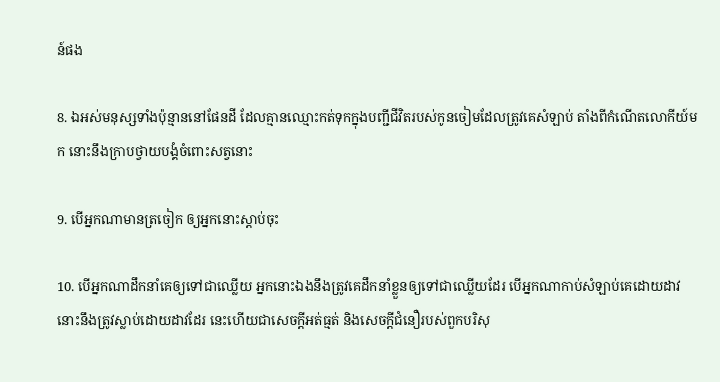ន៍ផង

8. ឯអស់មនុស្សទាំងប៉ុន្មាននៅផែនដី ដែលគ្មានឈ្មោះកត់ទុកក្នុងបញ្ជីជីវិតរបស់កូនចៀមដែលត្រូវគេសំឡាប់ តាំងពីកំណើតលោកីយ៍មក នោះនឹងក្រាបថ្វាយ‌បង្គំចំពោះសត្វនោះ

9. បើអ្នកណាមានត្រចៀក ឲ្យអ្នកនោះស្តាប់ចុះ

10. បើអ្នកណាដឹក‌នាំគេឲ្យទៅជាឈ្លើយ អ្នកនោះឯងនឹងត្រូវគេដឹក‌នាំខ្លួនឲ្យទៅជាឈ្លើយដែរ បើអ្នកណាកាប់សំឡាប់គេដោយដាវ នោះនឹងត្រូវស្លាប់ដោយដាវដែរ នេះហើយជាសេចក្ដីអត់‌ធ្មត់ និងសេចក្ដីជំនឿរបស់ពួកបរិសុ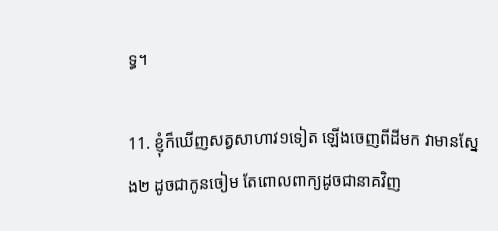ទ្ធ។

11. ខ្ញុំក៏ឃើញសត្វសាហាវ១ទៀត ឡើងចេញពីដីមក វាមានស្នែង២ ដូចជាកូនចៀម តែពោលពាក្យដូចជានាគវិញ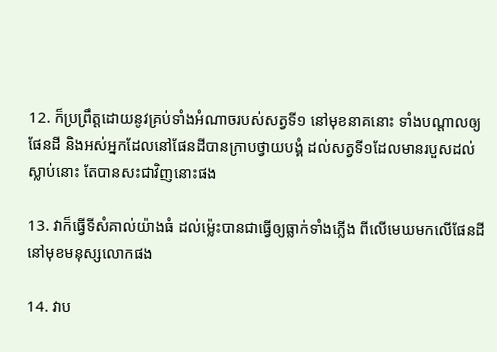12. ក៏ប្រព្រឹត្តដោយនូវគ្រប់ទាំងអំណាចរបស់សត្វទី១ នៅមុខនាគនោះ ទាំងបណ្តាលឲ្យផែនដី និងអស់អ្នកដែលនៅផែនដីបានក្រាបថ្វាយ‌បង្គំ ដល់សត្វទី១ដែលមានរបួសដល់ស្លាប់នោះ តែបានសះជាវិញនោះផង

13. វាក៏ធ្វើទីសំគាល់យ៉ាងធំ ដល់ម៉្លេះបានជាធ្វើឲ្យធ្លាក់ទាំងភ្លើង ពីលើមេឃមកលើផែនដី នៅមុខមនុស្សលោកផង

14. វាប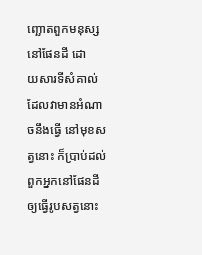ញ្ឆោតពួកមនុស្សនៅផែនដី ដោយ‌សារទីសំគាល់ ដែលវាមានអំណាចនឹងធ្វើ នៅមុខសត្វនោះ ក៏ប្រាប់ដល់ពួកអ្នកនៅផែនដី ឲ្យធ្វើរូបសត្វនោះ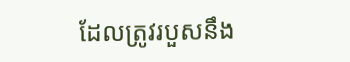ដែលត្រូវរបួសនឹង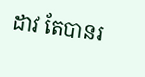ដាវ តែបានរ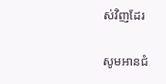ស់វិញដែរ

សូមអានជំ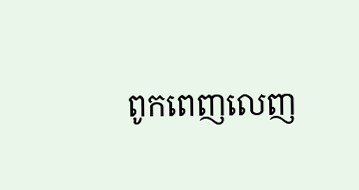ពូកពេញលេញ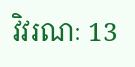វិវរណៈ 13